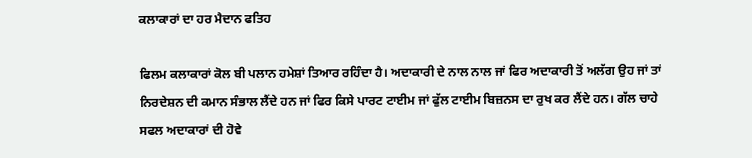ਕਲਾਕਾਰਾਂ ਦਾ ਹਰ ਮੈਦਾਨ ਫਤਿਹ

ਫਿਲਮ ਕਲਾਕਾਰਾਂ ਕੋਲ ਬੀ ਪਲਾਨ ਹਮੇਸ਼ਾਂ ਤਿਆਰ ਰਹਿੰਦਾ ਹੈ। ਅਦਾਕਾਰੀ ਦੇ ਨਾਲ ਨਾਲ ਜਾਂ ਫਿਰ ਅਦਾਕਾਰੀ ਤੋਂ ਅਲੱਗ ਉਹ ਜਾਂ ਤਾਂ ਨਿਰਦੇਸ਼ਨ ਦੀ ਕਮਾਨ ਸੰਭਾਲ ਲੈਂਦੇ ਹਨ ਜਾਂ ਫਿਰ ਕਿਸੇ ਪਾਰਟ ਟਾਈਮ ਜਾਂ ਫੁੱਲ ਟਾਈਮ ਬਿਜ਼ਨਸ ਦਾ ਰੁਖ ਕਰ ਲੈਂਦੇ ਹਨ। ਗੱਲ ਚਾਹੇ ਸਫਲ ਅਦਾਕਾਰਾਂ ਦੀ ਹੋਵੇ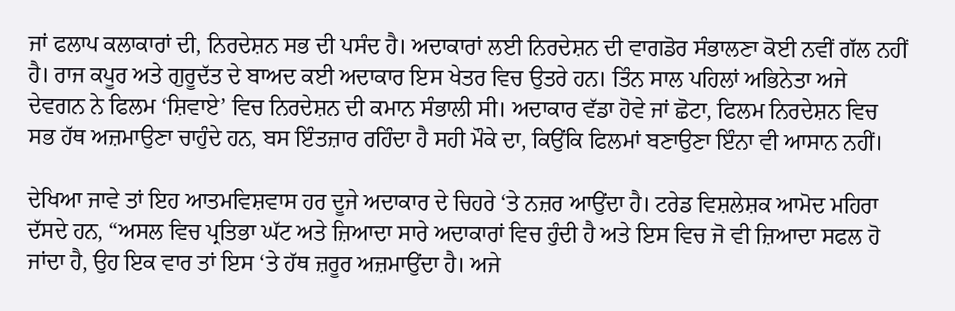ਜਾਂ ਫਲਾਪ ਕਲਾਕਾਰਾਂ ਦੀ, ਨਿਰਦੇਸ਼ਨ ਸਭ ਦੀ ਪਸੰਦ ਹੈ। ਅਦਾਕਾਰਾਂ ਲਈ ਨਿਰਦੇਸ਼ਨ ਦੀ ਵਾਗਡੋਰ ਸੰਭਾਲਣਾ ਕੋਈ ਨਵੀਂ ਗੱਲ ਨਹੀਂ ਹੈ। ਰਾਜ ਕਪੂਰ ਅਤੇ ਗੁਰੂਦੱਤ ਦੇ ਬਾਅਦ ਕਈ ਅਦਾਕਾਰ ਇਸ ਖੇਤਰ ਵਿਚ ਉਤਰੇ ਹਨ। ਤਿੰਨ ਸਾਲ ਪਹਿਲਾਂ ਅਭਿਨੇਤਾ ਅਜੇ ਦੇਵਗਨ ਨੇ ਫਿਲਮ ‘ਸ਼ਿਵਾਏ’ ਵਿਚ ਨਿਰਦੇਸ਼ਨ ਦੀ ਕਮਾਨ ਸੰਭਾਲੀ ਸੀ। ਅਦਾਕਾਰ ਵੱਡਾ ਹੋਵੇ ਜਾਂ ਛੋਟਾ, ਫਿਲਮ ਨਿਰਦੇਸ਼ਨ ਵਿਚ ਸਭ ਹੱਥ ਅਜ਼ਮਾਉਣਾ ਚਾਹੁੰਦੇ ਹਨ, ਬਸ ਇੰਤਜ਼ਾਰ ਰਹਿੰਦਾ ਹੈ ਸਹੀ ਮੌਕੇ ਦਾ, ਕਿਉਂਕਿ ਫਿਲਮਾਂ ਬਣਾਉਣਾ ਇੰਨਾ ਵੀ ਆਸਾਨ ਨਹੀਂ।

ਦੇਖਿਆ ਜਾਵੇ ਤਾਂ ਇਹ ਆਤਮਵਿਸ਼ਵਾਸ ਹਰ ਦੂਜੇ ਅਦਾਕਾਰ ਦੇ ਚਿਹਰੇ ‘ਤੇ ਨਜ਼ਰ ਆਉਂਦਾ ਹੈ। ਟਰੇਡ ਵਿਸ਼ਲੇਸ਼ਕ ਆਮੋਦ ਮਹਿਰਾ ਦੱਸਦੇ ਹਨ, “ਅਸਲ ਵਿਚ ਪ੍ਰਤਿਭਾ ਘੱਟ ਅਤੇ ਜ਼ਿਆਦਾ ਸਾਰੇ ਅਦਾਕਾਰਾਂ ਵਿਚ ਹੁੰਦੀ ਹੈ ਅਤੇ ਇਸ ਵਿਚ ਜੋ ਵੀ ਜ਼ਿਆਦਾ ਸਫਲ ਹੋ ਜਾਂਦਾ ਹੈ, ਉਹ ਇਕ ਵਾਰ ਤਾਂ ਇਸ ‘ਤੇ ਹੱਥ ਜ਼ਰੂਰ ਅਜ਼ਮਾਉਂਦਾ ਹੈ। ਅਜੇ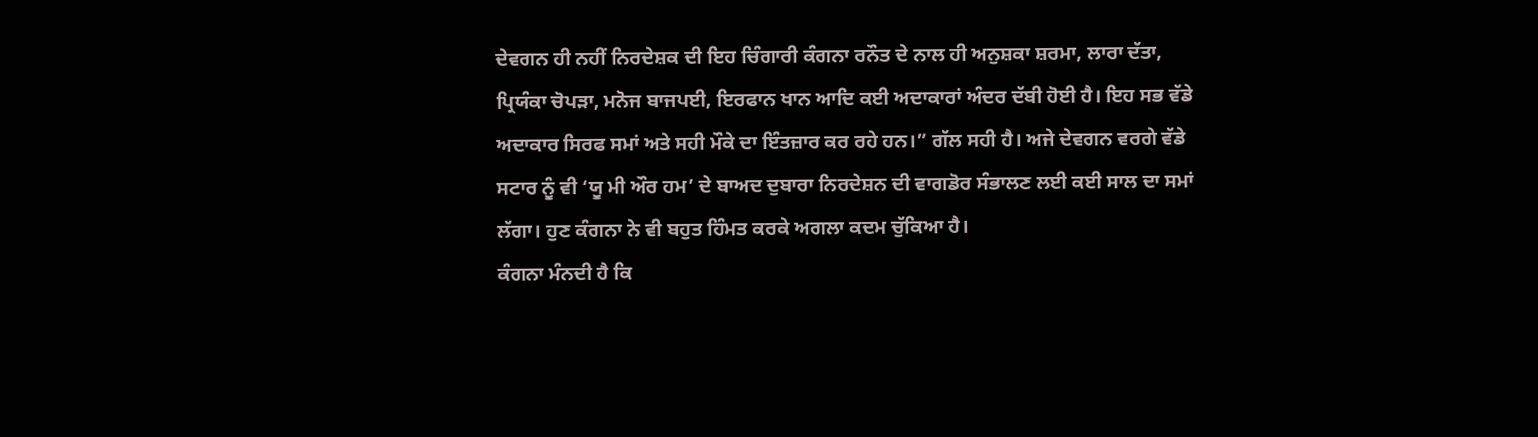ਦੇਵਗਨ ਹੀ ਨਹੀਂ ਨਿਰਦੇਸ਼ਕ ਦੀ ਇਹ ਚਿੰਗਾਰੀ ਕੰਗਨਾ ਰਨੌਤ ਦੇ ਨਾਲ ਹੀ ਅਨੁਸ਼ਕਾ ਸ਼ਰਮਾ, ਲਾਰਾ ਦੱਤਾ, ਪ੍ਰਿਯੰਕਾ ਚੋਪੜਾ, ਮਨੋਜ ਬਾਜਪਈ, ਇਰਫਾਨ ਖਾਨ ਆਦਿ ਕਈ ਅਦਾਕਾਰਾਂ ਅੰਦਰ ਦੱਬੀ ਹੋਈ ਹੈ। ਇਹ ਸਭ ਵੱਡੇ ਅਦਾਕਾਰ ਸਿਰਫ ਸਮਾਂ ਅਤੇ ਸਹੀ ਮੌਕੇ ਦਾ ਇੰਤਜ਼ਾਰ ਕਰ ਰਹੇ ਹਨ।” ਗੱਲ ਸਹੀ ਹੈ। ਅਜੇ ਦੇਵਗਨ ਵਰਗੇ ਵੱਡੇ ਸਟਾਰ ਨੂੰ ਵੀ ‘ਯੂ ਮੀ ਔਰ ਹਮ’ ਦੇ ਬਾਅਦ ਦੁਬਾਰਾ ਨਿਰਦੇਸ਼ਨ ਦੀ ਵਾਗਡੋਰ ਸੰਭਾਲਣ ਲਈ ਕਈ ਸਾਲ ਦਾ ਸਮਾਂ ਲੱਗਾ। ਹੁਣ ਕੰਗਨਾ ਨੇ ਵੀ ਬਹੁਤ ਹਿੰਮਤ ਕਰਕੇ ਅਗਲਾ ਕਦਮ ਚੁੱਕਿਆ ਹੈ।
ਕੰਗਨਾ ਮੰਨਦੀ ਹੈ ਕਿ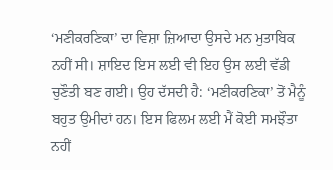‘ਮਣੀਕਰਣਿਕਾ’ ਦਾ ਵਿਸ਼ਾ ਜ਼ਿਆਦਾ ਉਸਦੇ ਮਨ ਮੁਤਾਬਿਕ ਨਹੀਂ ਸੀ। ਸ਼ਾਇਦ ਇਸ ਲਈ ਵੀ ਇਹ ਉਸ ਲਈ ਵੱਡੀ ਚੁਣੌਤੀ ਬਣ ਗਈ। ਉਹ ਦੱਸਦੀ ਹੈ: ‘ਮਣੀਕਰਣਿਕਾ’ ਤੋਂ ਮੈਨੂੰ ਬਹੁਤ ਉਮੀਦਾਂ ਹਨ। ਇਸ ਫਿਲਮ ਲਈ ਮੈਂ ਕੋਈ ਸਮਝੌਤਾ ਨਹੀਂ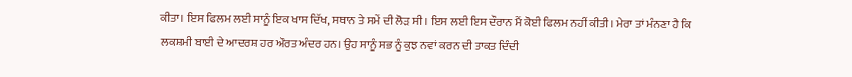ਕੀਤਾ। ਇਸ ਫਿਲਮ ਲਈ ਸਾਨੂੰ ਇਕ ਖਾਸ ਦਿੱਖ, ਸਥਾਨ ਤੇ ਸਮੇਂ ਦੀ ਲੋੜ ਸੀ। ਇਸ ਲਈ ਇਸ ਦੌਰਾਨ ਮੈਂ ਕੋਈ ਫਿਲਮ ਨਹੀਂ ਕੀਤੀ। ਮੇਰਾ ਤਾਂ ਮੰਨਣਾ ਹੈ ਕਿ ਲਕਸ਼ਮੀ ਬਾਈ ਦੇ ਆਦਰਸ਼ ਹਰ ਔਰਤ ਅੰਦਰ ਹਨ। ਉਹ ਸਾਨੂੰ ਸਭ ਨੂੰ ਕੁਝ ਨਵਾਂ ਕਰਨ ਦੀ ਤਾਕਤ ਦਿੰਦੀ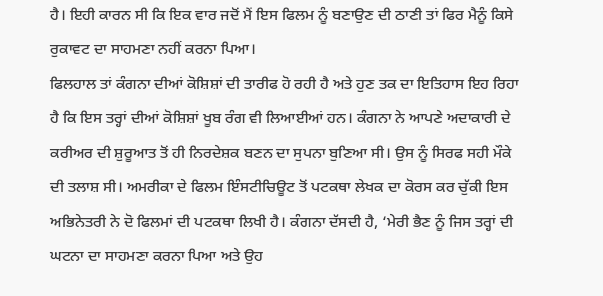ਹੈ। ਇਹੀ ਕਾਰਨ ਸੀ ਕਿ ਇਕ ਵਾਰ ਜਦੋਂ ਮੈਂ ਇਸ ਫਿਲਮ ਨੂੰ ਬਣਾਉਣ ਦੀ ਠਾਣੀ ਤਾਂ ਫਿਰ ਮੈਨੂੰ ਕਿਸੇ ਰੁਕਾਵਟ ਦਾ ਸਾਹਮਣਾ ਨਹੀਂ ਕਰਨਾ ਪਿਆ।
ਫਿਲਹਾਲ ਤਾਂ ਕੰਗਨਾ ਦੀਆਂ ਕੋਸ਼ਿਸ਼ਾਂ ਦੀ ਤਾਰੀਫ ਹੋ ਰਹੀ ਹੈ ਅਤੇ ਹੁਣ ਤਕ ਦਾ ਇਤਿਹਾਸ ਇਹ ਰਿਹਾ ਹੈ ਕਿ ਇਸ ਤਰ੍ਹਾਂ ਦੀਆਂ ਕੋਸ਼ਿਸ਼ਾਂ ਖੂਬ ਰੰਗ ਵੀ ਲਿਆਈਆਂ ਹਨ। ਕੰਗਨਾ ਨੇ ਆਪਣੇ ਅਦਾਕਾਰੀ ਦੇ ਕਰੀਅਰ ਦੀ ਸ਼ੁਰੂਆਤ ਤੋਂ ਹੀ ਨਿਰਦੇਸ਼ਕ ਬਣਨ ਦਾ ਸੁਪਨਾ ਬੁਣਿਆ ਸੀ। ਉਸ ਨੂੰ ਸਿਰਫ ਸਹੀ ਮੌਕੇ ਦੀ ਤਲਾਸ਼ ਸੀ। ਅਮਰੀਕਾ ਦੇ ਫਿਲਮ ਇੰਸਟੀਚਿਊਟ ਤੋਂ ਪਟਕਥਾ ਲੇਖਕ ਦਾ ਕੋਰਸ ਕਰ ਚੁੱਕੀ ਇਸ ਅਭਿਨੇਤਰੀ ਨੇ ਦੋ ਫਿਲਮਾਂ ਦੀ ਪਟਕਥਾ ਲਿਖੀ ਹੈ। ਕੰਗਨਾ ਦੱਸਦੀ ਹੈ, ‘ਮੇਰੀ ਭੈਣ ਨੂੰ ਜਿਸ ਤਰ੍ਹਾਂ ਦੀ ਘਟਨਾ ਦਾ ਸਾਹਮਣਾ ਕਰਨਾ ਪਿਆ ਅਤੇ ਉਹ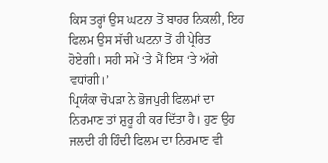ਕਿਸ ਤਰ੍ਹਾਂ ਉਸ ਘਟਨਾ ਤੋਂ ਬਾਹਰ ਨਿਕਲੀ, ਇਹ ਫਿਲਮ ਉਸ ਸੱਚੀ ਘਟਨਾ ਤੋਂ ਹੀ ਪ੍ਰੇਰਿਤ ਹੋਏਗੀ। ਸਹੀ ਸਮੇਂ ‘ਤੇ ਮੈਂ ਇਸ ‘ਤੇ ਅੱਗੇ ਵਧਾਂਗੀ।’
ਪ੍ਰਿਯੰਕਾ ਚੋਪੜਾ ਨੇ ਭੋਜਪੁਰੀ ਫਿਲਮਾਂ ਦਾ ਨਿਰਮਾਣ ਤਾਂ ਸ਼ੁਰੂ ਹੀ ਕਰ ਦਿੱਤਾ ਹੈ। ਹੁਣ ਉਹ ਜਲਦੀ ਹੀ ਹਿੰਦੀ ਫਿਲਮ ਦਾ ਨਿਰਮਾਣ ਵੀ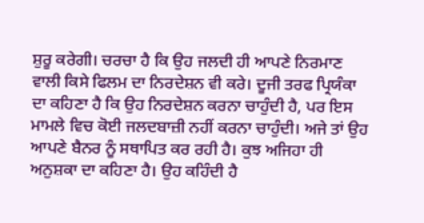ਸ਼ੁਰੂ ਕਰੇਗੀ। ਚਰਚਾ ਹੈ ਕਿ ਉਹ ਜਲਦੀ ਹੀ ਆਪਣੇ ਨਿਰਮਾਣ ਵਾਲੀ ਕਿਸੇ ਫਿਲਮ ਦਾ ਨਿਰਦੇਸ਼ਨ ਵੀ ਕਰੇ। ਦੂਜੀ ਤਰਫ ਪ੍ਰਿਯੰਕਾ ਦਾ ਕਹਿਣਾ ਹੈ ਕਿ ਉਹ ਨਿਰਦੇਸ਼ਨ ਕਰਨਾ ਚਾਹੁੰਦੀ ਹੈ, ਪਰ ਇਸ ਮਾਮਲੇ ਵਿਚ ਕੋਈ ਜਲਦਬਾਜ਼ੀ ਨਹੀਂ ਕਰਨਾ ਚਾਹੁੰਦੀ। ਅਜੇ ਤਾਂ ਉਹ ਆਪਣੇ ਬੈਨਰ ਨੂੰ ਸਥਾਪਿਤ ਕਰ ਰਹੀ ਹੈ। ਕੁਝ ਅਜਿਹਾ ਹੀ ਅਨੁਸ਼ਕਾ ਦਾ ਕਹਿਣਾ ਹੈ। ਉਹ ਕਹਿੰਦੀ ਹੈ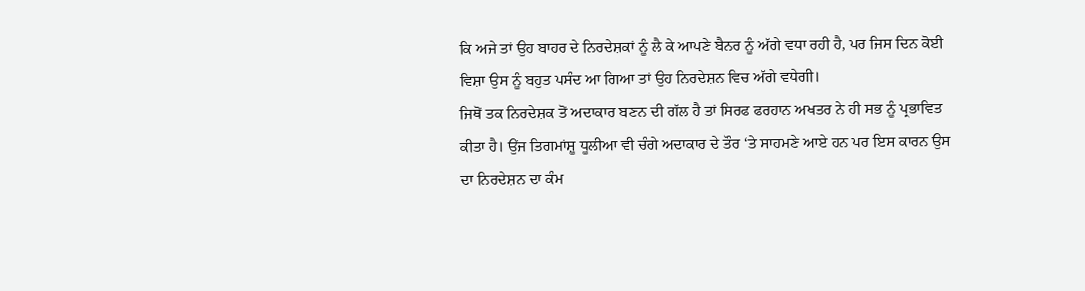ਕਿ ਅਜੇ ਤਾਂ ਉਹ ਬਾਹਰ ਦੇ ਨਿਰਦੇਸ਼ਕਾਂ ਨੂੰ ਲੈ ਕੇ ਆਪਣੇ ਬੈਨਰ ਨੂੰ ਅੱਗੇ ਵਧਾ ਰਹੀ ਹੈ, ਪਰ ਜਿਸ ਦਿਨ ਕੋਈ ਵਿਸ਼ਾ ਉਸ ਨੂੰ ਬਹੁਤ ਪਸੰਦ ਆ ਗਿਆ ਤਾਂ ਉਹ ਨਿਰਦੇਸ਼ਨ ਵਿਚ ਅੱਗੇ ਵਧੇਗੀ।
ਜਿਥੋਂ ਤਕ ਨਿਰਦੇਸ਼ਕ ਤੋਂ ਅਦਾਕਾਰ ਬਣਨ ਦੀ ਗੱਲ ਹੈ ਤਾਂ ਸਿਰਫ ਫਰਹਾਨ ਅਖਤਰ ਨੇ ਹੀ ਸਭ ਨੂੰ ਪ੍ਰਭਾਵਿਤ ਕੀਤਾ ਹੈ। ਉਂਜ ਤਿਗਮਾਂਸ਼ੂ ਧੂਲੀਆ ਵੀ ਚੰਗੇ ਅਦਾਕਾਰ ਦੇ ਤੌਰ ‘ਤੇ ਸਾਹਮਣੇ ਆਏ ਹਨ ਪਰ ਇਸ ਕਾਰਨ ਉਸ ਦਾ ਨਿਰਦੇਸ਼ਨ ਦਾ ਕੰਮ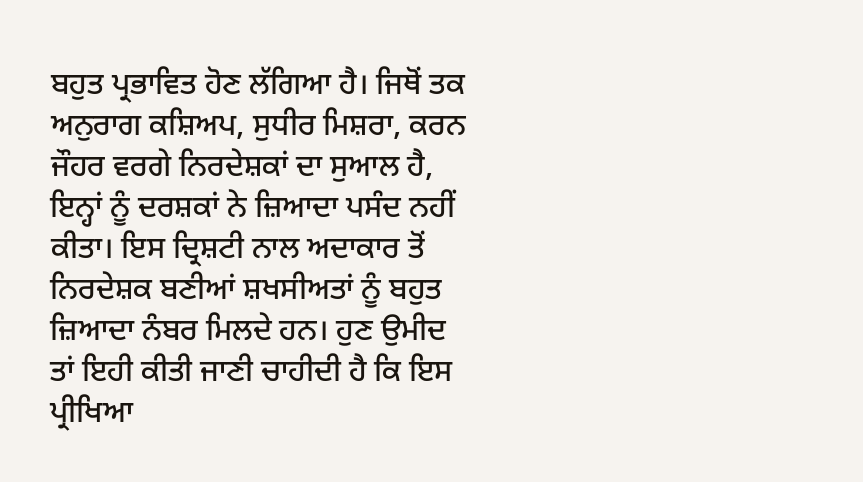ਬਹੁਤ ਪ੍ਰਭਾਵਿਤ ਹੋਣ ਲੱਗਿਆ ਹੈ। ਜਿਥੋਂ ਤਕ ਅਨੁਰਾਗ ਕਸ਼ਿਅਪ, ਸੁਧੀਰ ਮਿਸ਼ਰਾ, ਕਰਨ ਜੌਹਰ ਵਰਗੇ ਨਿਰਦੇਸ਼ਕਾਂ ਦਾ ਸੁਆਲ ਹੈ, ਇਨ੍ਹਾਂ ਨੂੰ ਦਰਸ਼ਕਾਂ ਨੇ ਜ਼ਿਆਦਾ ਪਸੰਦ ਨਹੀਂ ਕੀਤਾ। ਇਸ ਦ੍ਰਿਸ਼ਟੀ ਨਾਲ ਅਦਾਕਾਰ ਤੋਂ ਨਿਰਦੇਸ਼ਕ ਬਣੀਆਂ ਸ਼ਖਸੀਅਤਾਂ ਨੂੰ ਬਹੁਤ ਜ਼ਿਆਦਾ ਨੰਬਰ ਮਿਲਦੇ ਹਨ। ਹੁਣ ਉਮੀਦ ਤਾਂ ਇਹੀ ਕੀਤੀ ਜਾਣੀ ਚਾਹੀਦੀ ਹੈ ਕਿ ਇਸ ਪ੍ਰੀਖਿਆ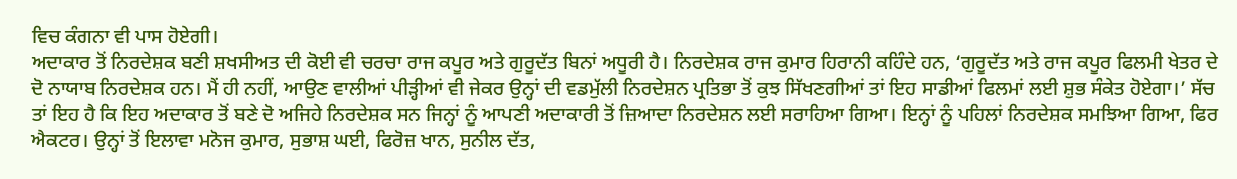ਵਿਚ ਕੰਗਨਾ ਵੀ ਪਾਸ ਹੋਏਗੀ।
ਅਦਾਕਾਰ ਤੋਂ ਨਿਰਦੇਸ਼ਕ ਬਣੀ ਸ਼ਖਸੀਅਤ ਦੀ ਕੋਈ ਵੀ ਚਰਚਾ ਰਾਜ ਕਪੂਰ ਅਤੇ ਗੁਰੂਦੱਤ ਬਿਨਾਂ ਅਧੂਰੀ ਹੈ। ਨਿਰਦੇਸ਼ਕ ਰਾਜ ਕੁਮਾਰ ਹਿਰਾਨੀ ਕਹਿੰਦੇ ਹਨ, ‘ਗੁਰੂਦੱਤ ਅਤੇ ਰਾਜ ਕਪੂਰ ਫਿਲਮੀ ਖੇਤਰ ਦੇ ਦੋ ਨਾਯਾਬ ਨਿਰਦੇਸ਼ਕ ਹਨ। ਮੈਂ ਹੀ ਨਹੀਂ, ਆਉਣ ਵਾਲੀਆਂ ਪੀੜ੍ਹੀਆਂ ਵੀ ਜੇਕਰ ਉਨ੍ਹਾਂ ਦੀ ਵਡਮੁੱਲੀ ਨਿਰਦੇਸ਼ਨ ਪ੍ਰਤਿਭਾ ਤੋਂ ਕੁਝ ਸਿੱਖਣਗੀਆਂ ਤਾਂ ਇਹ ਸਾਡੀਆਂ ਫਿਲਮਾਂ ਲਈ ਸ਼ੁਭ ਸੰਕੇਤ ਹੋਏਗਾ।’ ਸੱਚ ਤਾਂ ਇਹ ਹੈ ਕਿ ਇਹ ਅਦਾਕਾਰ ਤੋਂ ਬਣੇ ਦੋ ਅਜਿਹੇ ਨਿਰਦੇਸ਼ਕ ਸਨ ਜਿਨ੍ਹਾਂ ਨੂੰ ਆਪਣੀ ਅਦਾਕਾਰੀ ਤੋਂ ਜ਼ਿਆਦਾ ਨਿਰਦੇਸ਼ਨ ਲਈ ਸਰਾਹਿਆ ਗਿਆ। ਇਨ੍ਹਾਂ ਨੂੰ ਪਹਿਲਾਂ ਨਿਰਦੇਸ਼ਕ ਸਮਝਿਆ ਗਿਆ, ਫਿਰ ਐਕਟਰ। ਉਨ੍ਹਾਂ ਤੋਂ ਇਲਾਵਾ ਮਨੋਜ ਕੁਮਾਰ, ਸੁਭਾਸ਼ ਘਈ, ਫਿਰੋਜ਼ ਖਾਨ, ਸੁਨੀਲ ਦੱਤ,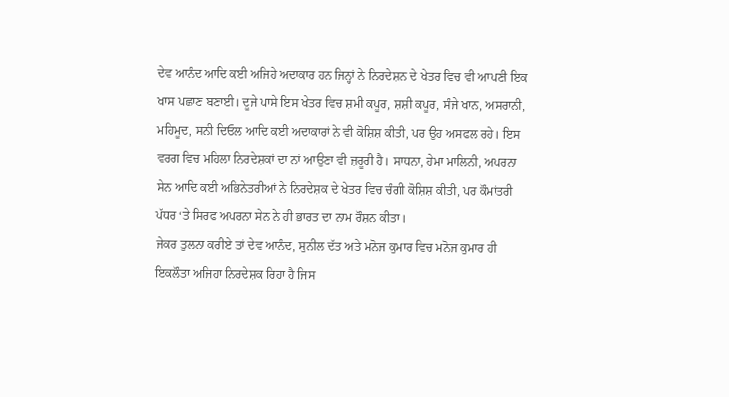ਦੇਵ ਆਨੰਦ ਆਦਿ ਕਈ ਅਜਿਹੇ ਅਦਾਕਾਰ ਹਨ ਜਿਨ੍ਹਾਂ ਨੇ ਨਿਰਦੇਸ਼ਨ ਦੇ ਖੇਤਰ ਵਿਚ ਵੀ ਆਪਣੀ ਇਕ ਖਾਸ ਪਛਾਣ ਬਣਾਈ। ਦੂਜੇ ਪਾਸੇ ਇਸ ਖੇਤਰ ਵਿਚ ਸ਼ਮੀ ਕਪੂਰ, ਸ਼ਸ਼ੀ ਕਪੂਰ, ਸੰਜੇ ਖਾਨ, ਅਸਰਾਨੀ, ਮਹਿਮੂਦ, ਸਨੀ ਦਿਓਲ ਆਦਿ ਕਈ ਅਦਾਕਾਰਾਂ ਨੇ ਵੀ ਕੋਸ਼ਿਸ਼ ਕੀਤੀ, ਪਰ ਉਹ ਅਸਫਲ ਰਹੇ। ਇਸ ਵਰਗ ਵਿਚ ਮਹਿਲਾ ਨਿਰਦੇਸ਼ਕਾਂ ਦਾ ਨਾਂ ਆਉਣਾ ਵੀ ਜ਼ਰੂਰੀ ਹੈ। ਸਾਧਨਾ, ਹੇਮਾ ਮਾਲਿਨੀ, ਅਪਰਨਾ ਸੇਨ ਆਦਿ ਕਈ ਅਭਿਨੇਤਰੀਆਂ ਨੇ ਨਿਰਦੇਸ਼ਕ ਦੇ ਖੇਤਰ ਵਿਚ ਚੰਗੀ ਕੋਸ਼ਿਸ਼ ਕੀਤੀ, ਪਰ ਕੌਮਾਂਤਰੀ ਪੱਧਰ ‘ਤੇ ਸਿਰਫ ਅਪਰਨਾ ਸੇਨ ਨੇ ਹੀ ਭਾਰਤ ਦਾ ਨਾਮ ਰੌਸ਼ਨ ਕੀਤਾ।
ਜੇਕਰ ਤੁਲਨਾ ਕਰੀਏ ਤਾਂ ਦੇਵ ਆਨੰਦ, ਸੁਨੀਲ ਦੱਤ ਅਤੇ ਮਨੋਜ ਕੁਮਾਰ ਵਿਚ ਮਨੋਜ ਕੁਮਾਰ ਹੀ ਇਕਲੌਤਾ ਅਜਿਹਾ ਨਿਰਦੇਸ਼ਕ ਰਿਹਾ ਹੈ ਜਿਸ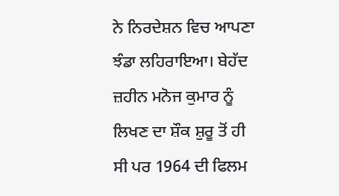ਨੇ ਨਿਰਦੇਸ਼ਨ ਵਿਚ ਆਪਣਾ ਝੰਡਾ ਲਹਿਰਾਇਆ। ਬੇਹੱਦ ਜ਼ਹੀਨ ਮਨੋਜ ਕੁਮਾਰ ਨੂੰ ਲਿਖਣ ਦਾ ਸ਼ੌਕ ਸ਼ੁਰੂ ਤੋਂ ਹੀ ਸੀ ਪਰ 1964 ਦੀ ਫਿਲਮ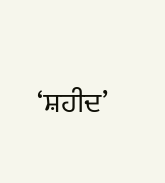‘ਸ਼ਹੀਦ’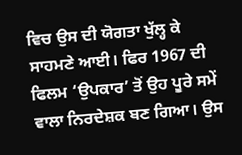ਵਿਚ ਉਸ ਦੀ ਯੋਗਤਾ ਖੁੱਲ੍ਹ ਕੇ ਸਾਹਮਣੇ ਆਈ। ਫਿਰ 1967 ਦੀ ਫਿਲਮ ‘ਉਪਕਾਰ’ ਤੋਂ ਉਹ ਪੂਰੇ ਸਮੇਂ ਵਾਲਾ ਨਿਰਦੇਸ਼ਕ ਬਣ ਗਿਆ। ਉਸ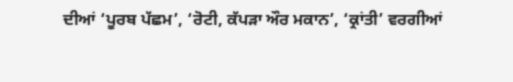ਦੀਆਂ ‘ਪੂਰਬ ਪੱਛਮ’, ‘ਰੋਟੀ, ਕੱਪੜਾ ਔਰ ਮਕਾਨ’, ‘ਕ੍ਰਾਂਤੀ’ ਵਰਗੀਆਂ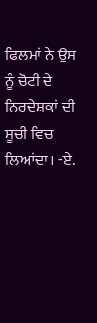ਫਿਲਮਾਂ ਨੇ ਉਸ ਨੂੰ ਚੋਟੀ ਦੇ ਨਿਰਦੇਸ਼ਕਾਂ ਦੀ ਸੂਚੀ ਵਿਚ ਲਿਆਂਦਾ। -ਏ.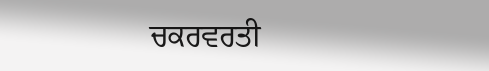ਚਕਰਵਰਤੀ